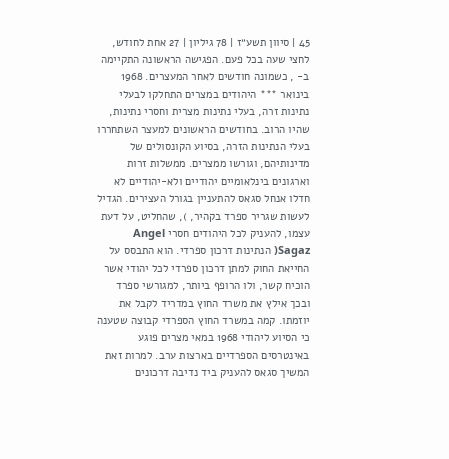45 | סיוון תשע״ז | 78 גיליון | 27 אחת לחודש, לחצי שעה בכל פעם. הפגישה הראשונה התקיימה ב- , כשמונה חודשים לאחר המעצרים. 1968 בינואר *** היהודים במצרים התחלקו לבעלי נתינות זרה, בעלי נתינות מצרית וחסרי נתינות, שהיו הרוב. בחודשים הראשונים למעצר השתחררו בעלי הנתינות הזרה, בסיוע הקונסולים של מדינותיהם, וגורשו ממצרים. ממשלות זרות וארגונים בינלאומיים יהודיים ולא-יהודיים לא חדלו אנחל סגאס להתעניין בגורל העצירים. הגדיל לעשות שגריר ספרד בקהיר, ), שהחליט, על דעת עצמו, להעניק לכל היהודים חסרי Angel Sagaz( הנתינות דרכון ספרדי. הוא התבסס על החייאת החוק למתן דרכון ספרדי לכל יהודי אשר הוכיח קשר, ולו הרופף ביותר, למגורשי ספרד ובכך אילץ את משרד החוץ במדריד לקבל את יוזמתו. קמה במשרד החוץ הספרדי קבוצה שטענה כי הסיוע ליהודי 1968 במאי מצרים פוגע באינטרסים הספרדיים בארצות ערב. למרות זאת המשיך סגאס להעניק ביד נדיבה דרכונים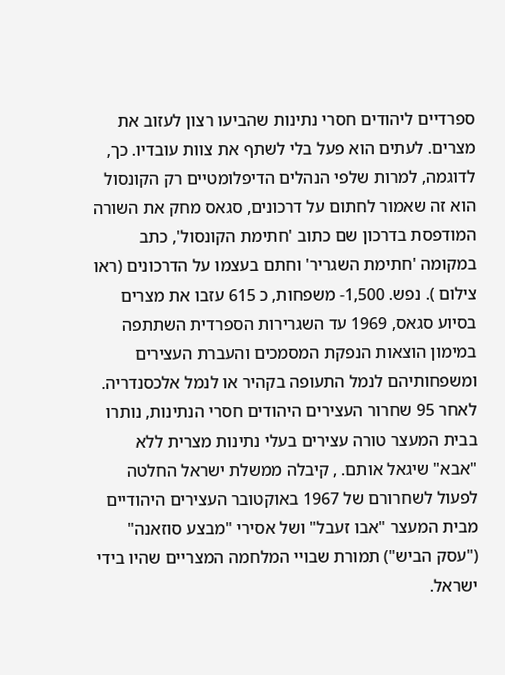ספרדיים ליהודים חסרי נתינות שהביעו רצון לעזוב את מצרים. לעתים הוא פעל בלי לשתף את צוות עובדיו. כך, לדוגמה, למרות שלפי הנהלים הדיפלומטיים רק הקונסול הוא זה שאמור לחתום על דרכונים, סגאס מחק את השורה המודפסת בדרכון שם כתוב 'חתימת הקונסול', כתב במקומה 'חתימת השגריר' וחתם בעצמו על הדרכונים (ראו צילום ). נפש. 1,500- משפחות, כ 615 עזבו את מצרים בסיוע סגאס, 1969 עד השגרירות הספרדית השתתפה במימון הוצאות הנפקת המסמכים והעברת העצירים ומשפחותיהם לנמל התעופה בקהיר או לנמל אלכסנדריה. לאחר 95 שחרור העצירים היהודים חסרי הנתינות, נותרו בבית המעצר טורה עצירים בעלי נתינות מצרית ללא "אבא" שיגאל אותם. , קיבלה ממשלת ישראל החלטה לפעול לשחרורם של 1967 באוקטובר העצירים היהודיים מבית המעצר "אבו זעבל" ושל אסירי "מבצע סוזאנה" ("עסק הביש") תמורת שבויי המלחמה המצריים שהיו בידי ישראל.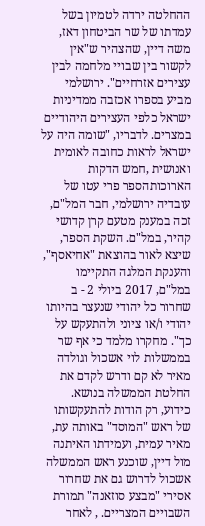ההחלטה ירדה לטמיון בשל עמדתו של שר הביטחון דאז, משה דיין, שהצהיר ש"אין לקשור בין שבויי מלחמה לבין עצירים אזרחיים". ירושלמי מביע בספרו אכזבה ממדיניות ישראל כלפי העצירים היהודיים במצרים. לדבריו, "שומה היה על ישראל לראות כחובה לאומית ואנושית ,חמש הדקות הארוכותהספר פרי עטו של עובדיה ירושלמי, חבר המל"ם, זכה במענק מטעם קרן קדושי קהיר, במל"ם. השקת הספר, שיצא לאור בהוצאת "אחיאסף", והענקת המלגה התקיימו במל"ם, 2017 ביולי 2 - ב שחרור כל יהודי שנעצר בהיותו יהודי ו/או ציוני ולהתעקש על כך". מחקרו מלמד כי אף שר בממשלות לוי אשכול וגולדה מאיר לא קם ודרש לקדם את החלטת הממשלה בנושא. כידוע, רק הודות להתעקשותו של ראש "המוסד" באותה עת, מאיר עמית, ועמידתו האיתנה מול דיין, שוכנע ראש הממשלה אשכול לדרוש גם את שחרור אסירי "מבצע סוזאנה" תמורת השבויים המצריים. , לאחר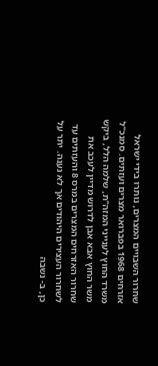שחרור השבויים המצרים, נותרו בידי ישראל אזרחים 1968 בפברואר מצרים ועזתים. סמנכ"ל משרד החוץ לענייני המזה"ת, שלמה הלל, ביקש משר החוץ אבא אבן לדרוש מדיין לעכב את שחרור האזרחים המצרים במרס 8 והעזתים עד לשחרור העצירים היהודים אך לא נענה. יתר על כן, ב- נשבה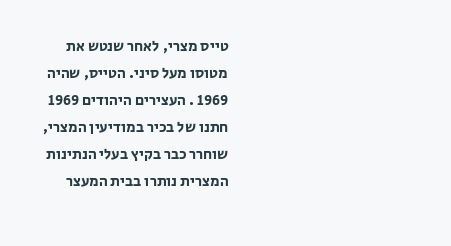טייס מצרי, לאחר שנטש את מטוסו מעל סיני. הטייס, שהיה 1969 . העצירים היהודים 1969 חתנו של בכיר במודיעין המצרי, שוחרר כבר בקיץ בעלי הנתינות המצרית נותרו בבית המעצר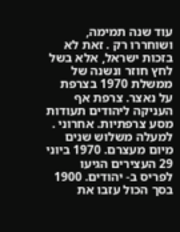עוד שנה תמימה, ושוחררו רק . זאת לא בזכות ישראל, אלא בשל לחץ חוזר ונשנה של ממשלת 1970 בצרפת על נאצר. צרפת אף העניקה ליהודים תעודות מסע צרפתיות. אחרוני . למעלה משלוש שנים מיום מעצרם. 1970 ביוני 29 העצירים הגיעו לפריס ב- יהודים. 1900 בסך הכול עזבו את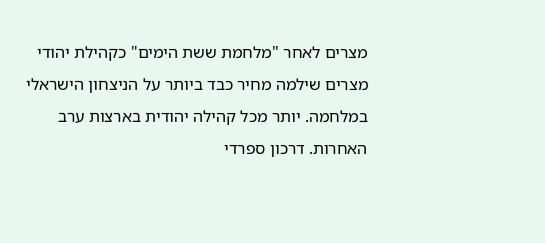מצרים לאחר "מלחמת ששת הימים" כקהילת יהודי מצרים שילמה מחיר כבד ביותר על הניצחון הישראלי במלחמה. יותר מכל קהילה יהודית בארצות ערב האחרות. דרכון ספרדי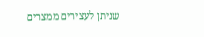שניתן לעצירים ממצרים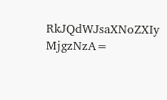RkJQdWJsaXNoZXIy MjgzNzA=